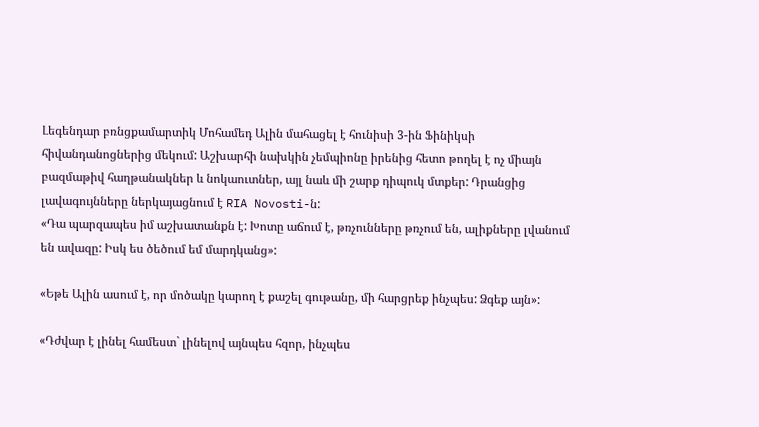Լեգենդար բռնցքամարտիկ Մոհամեդ Ալին մահացել է հունիսի 3-ին Ֆինիկսի հիվանդանոցներից մեկում: Աշխարհի նախկին չեմպիոնը իրենից հետո թողել է ոչ միայն բազմաթիվ հաղթանակներ և նոկաուտներ, այլ նաև մի շարք դիպուկ մտքեր: Դրանցից լավագույնները ներկայացնում է RIA Novosti-ն:
«Դա պարզապես իմ աշխատանքն է: Խոտը աճում է, թռչունները թռչում են, ալիքները լվանում են ավազը: Իսկ ես ծեծում եմ մարդկանց»:

«Եթե Ալին ասում է, որ մոծակը կարող է քաշել գութանը, մի հարցրեք ինչպես: Ձգեք այն»:

«Դժվար է լինել համեստ` լինելով այնպես հզոր, ինչպես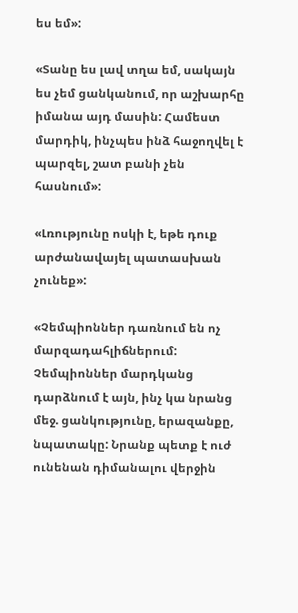ես եմ»:

«Տանը ես լավ տղա եմ, սակայն ես չեմ ցանկանում, որ աշխարհը իմանա այդ մասին: Համեստ մարդիկ, ինչպես ինձ հաջողվել է պարզել, շատ բանի չեն հասնում»:

«Լռությունը ոսկի է, եթե դուք արժանավայել պատասխան չունեք»:

«Չեմպիոններ դառնում են ոչ մարզադահլիճներում: Չեմպիոններ մարդկանց դարձնում է այն, ինչ կա նրանց մեջ. ցանկությունը, երազանքը, նպատակը: Նրանք պետք է ուժ ունենան դիմանալու վերջին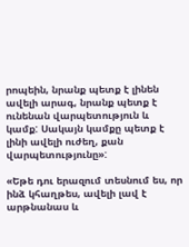րոպեին, նրանք պետք է լինեն ավելի արագ, նրանք պետք է ունենան վարպետություն և կամք: Սակայն կամքը պետք է լինի ավելի ուժեղ, քան վարպետությունը»:

«Եթե դու երազում տեսնում ես, որ ինձ կհաղթես, ավելի լավ է արթնանաս և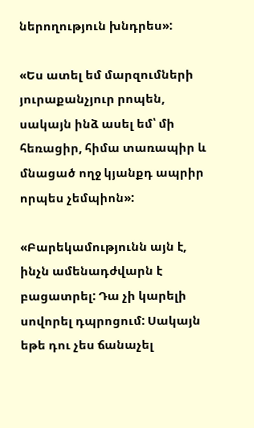ներողություն խնդրես»:

«Ես ատել եմ մարզումների յուրաքանչյուր րոպեն, սակայն ինձ ասել եմ՝ մի հեռացիր, հիմա տառապիր և մնացած ողջ կյանքդ ապրիր որպես չեմպիոն»:

«Բարեկամությունն այն է, ինչն ամենադժվարն է բացատրել: Դա չի կարելի սովորել դպրոցում: Սակայն եթե դու չես ճանաչել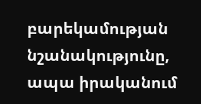բարեկամության նշանակությունը, ապա իրականում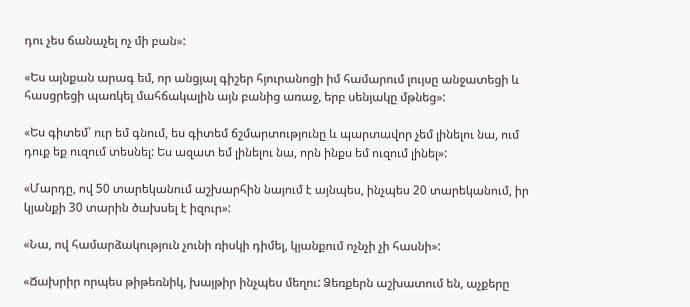դու չես ճանաչել ոչ մի բան»:

«Ես այնքան արագ եմ, որ անցյալ գիշեր հյուրանոցի իմ համարում լույսը անջատեցի և հասցրեցի պառկել մահճակալին այն բանից առաջ, երբ սենյակը մթնեց»:

«Ես գիտեմ՝ ուր եմ գնում, ես գիտեմ ճշմարտությունը և պարտավոր չեմ լինելու նա, ում դուք եք ուզում տեսնել: Ես ազատ եմ լինելու նա, որն ինքս եմ ուզում լինել»:

«Մարդը, ով 50 տարեկանում աշխարհին նայում է այնպես, ինչպես 20 տարեկանում, իր կյանքի 30 տարին ծախսել է իզուր»:

«Նա, ով համարձակություն չունի ռիսկի դիմել, կյանքում ոչնչի չի հասնի»:

«Ճախրիր որպես թիթեռնիկ, խայթիր ինչպես մեղու: Ձեռքերն աշխատում են, աչքերը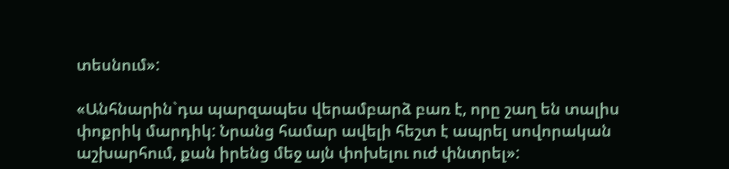տեսնում»:

«Անհնարին`դա պարզապես վերամբարձ բառ է, որը շաղ են տալիս փոքրիկ մարդիկ: Նրանց համար ավելի հեշտ է ապրել սովորական աշխարհում, քան իրենց մեջ այն փոխելու ուժ փնտրել»: